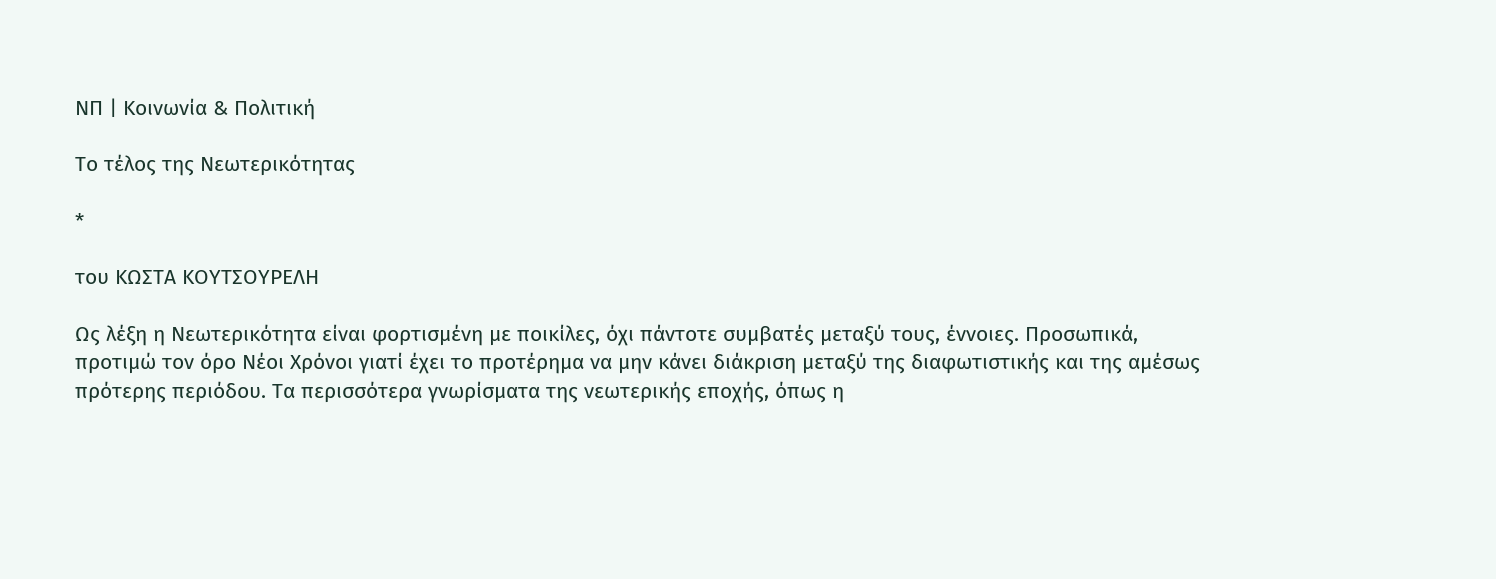ΝΠ | Κοινωνία & Πολιτική

Το τέλος της Νεωτερικότητας

*

του ΚΩΣΤΑ ΚΟΥΤΣΟΥΡΕΛΗ

Ως λέξη η Νεωτερικότητα είναι φορτισμένη με ποικίλες, όχι πάντοτε συμβατές μεταξύ τους, έννοιες. Προσωπικά, προτιμώ τον όρο Νέοι Χρόνοι γιατί έχει το προτέρημα να μην κάνει διάκριση μεταξύ της διαφωτιστικής και της αμέσως πρότερης περιόδου. Τα περισσότερα γνωρίσματα της νεωτερικής εποχής, όπως η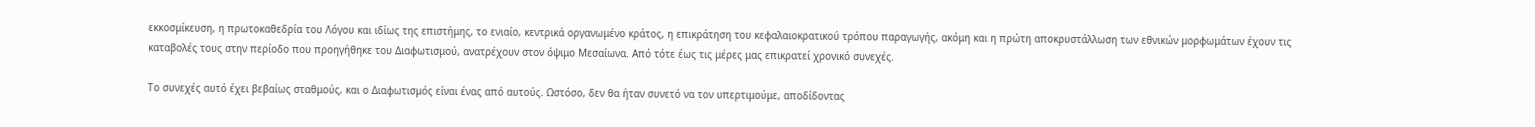εκκοσμίκευση, η πρωτοκαθεδρία του Λόγου και ιδίως της επιστήμης, το ενιαίο, κεντρικά οργανωμένο κράτος, η επικράτηση του κεφαλαιοκρατικού τρόπου παραγωγής, ακόμη και η πρώτη αποκρυστάλλωση των εθνικών μορφωμάτων έχουν τις καταβολές τους στην περίοδο που προηγήθηκε του Διαφωτισμού, ανατρέχουν στον όψιμο Μεσαίωνα. Από τότε έως τις μέρες μας επικρατεί χρονικό συνεχές.

Το συνεχές αυτό έχει βεβαίως σταθμούς, και ο Διαφωτισμός είναι ένας από αυτούς. Ωστόσο, δεν θα ήταν συνετό να τον υπερτιμούμε, αποδίδοντας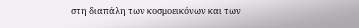στη διαπάλη των κοσμοεικόνων και των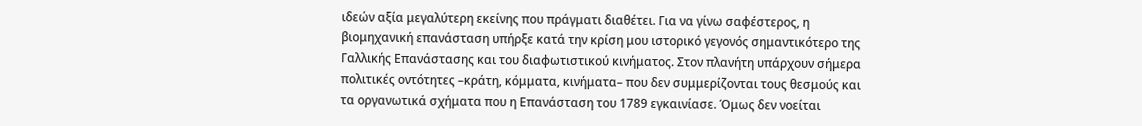ιδεών αξία μεγαλύτερη εκείνης που πράγματι διαθέτει. Για να γίνω σαφέστερος, η βιομηχανική επανάσταση υπήρξε κατά την κρίση μου ιστορικό γεγονός σημαντικότερο της Γαλλικής Επανάστασης και του διαφωτιστικού κινήματος. Στον πλανήτη υπάρχουν σήμερα πολιτικές οντότητες –κράτη, κόμματα, κινήματα– που δεν συμμερίζονται τους θεσμούς και τα οργανωτικά σχήματα που η Επανάσταση του 1789 εγκαινίασε. Όμως δεν νοείται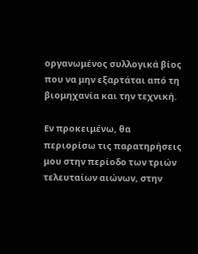οργανωμένος συλλογικά βίος που να μην εξαρτάται από τη βιομηχανία και την τεχνική.

Εν προκειμένω, θα περιορίσω τις παρατηρήσεις μου στην περίοδο των τριών τελευταίων αιώνων, στην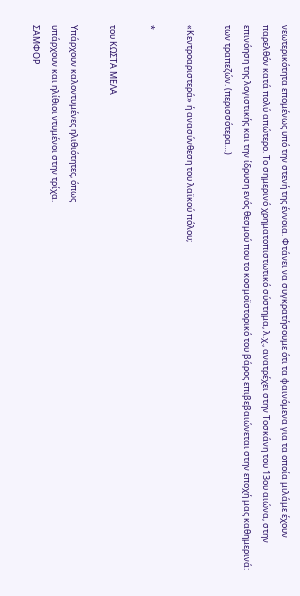νεωτερικότητα επομένως υπό την στενή της έννοια. Φτάνει να συγκρατήσουμε ότι τα φαινόμενα για τα οποία μιλάμε έχουν παρελθόν κατά πολύ απώτερο. Το σημερινό χρηματοπιστωτικό σύστημα, λ.χ., ανατρέχει στην Τοσκάνη του 13ου αιώνα, στην επινόηση της λογιστικής και την ίδρυση ενός θεσμού που το κοσμοϊστορικό του βάρος επιβεβαιώνεται στην εποχή μας καθημερινά: των τραπεζών. (περισσότερα…)

«Κεντροαριστερά» ή ανασύνθεση του λαϊκού πόλου;

*

του ΚΩΣΤΑ ΜΕΛΑ

Υπάρχουν καλοντυμένες ηλιθιότητες, όπως
υπάρχουν και ηλίθιοι ντυμένοι στην τρίχα.
ΣΑΜΦΟΡ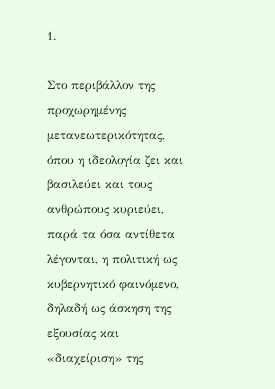1.

Στο περιβάλλον της προχωρημένης μετανεωτερικότητας, όπου η ιδεολογία ζει και βασιλεύει και τους ανθρώπους κυριεύει, παρά τα όσα αντίθετα λέγονται, η πολιτική ως κυβερνητικό φαινόμενο, δηλαδή ως άσκηση της εξουσίας και «διαχείριση» της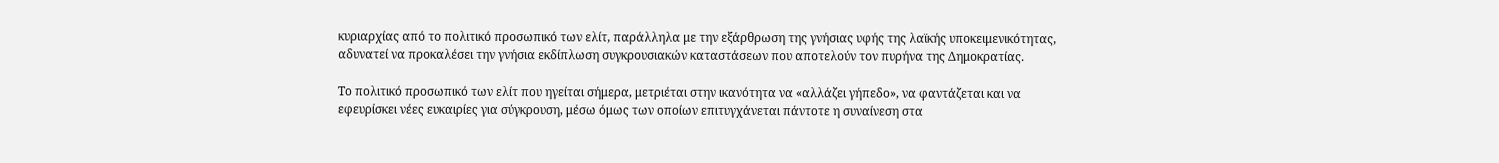κυριαρχίας από το πολιτικό προσωπικό των ελίτ, παράλληλα με την εξάρθρωση της γνήσιας υφής της λαϊκής υποκειμενικότητας, αδυνατεί να προκαλέσει την γνήσια εκδίπλωση συγκρουσιακών καταστάσεων που αποτελούν τον πυρήνα της Δημοκρατίας.

Το πολιτικό προσωπικό των ελίτ που ηγείται σήμερα, μετριέται στην ικανότητα να «αλλάζει γήπεδο», να φαντάζεται και να εφευρίσκει νέες ευκαιρίες για σύγκρουση, μέσω όμως των οποίων επιτυγχάνεται πάντοτε η συναίνεση στα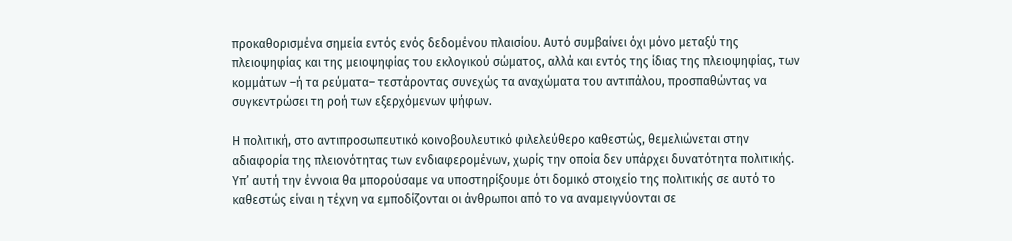προκαθορισμένα σημεία εντός ενός δεδομένου πλαισίου. Αυτό συμβαίνει όχι μόνο μεταξύ της πλειοψηφίας και της μειοψηφίας του εκλογικού σώματος, αλλά και εντός της ίδιας της πλειοψηφίας, των κομμάτων –ή τα ρεύματα– τεστάροντας συνεχώς τα αναχώματα του αντιπάλου, προσπαθώντας να συγκεντρώσει τη ροή των εξερχόμενων ψήφων.

Η πολιτική, στο αντιπροσωπευτικό κοινοβουλευτικό φιλελεύθερο καθεστώς, θεμελιώνεται στην αδιαφορία της πλειονότητας των ενδιαφερομένων, χωρίς την οποία δεν υπάρχει δυνατότητα πολιτικής. Υπ’ αυτή την έννοια θα μπορούσαμε να υποστηρίξουμε ότι δομικό στοιχείο της πολιτικής σε αυτό το καθεστώς είναι η τέχνη να εμποδίζονται οι άνθρωποι από το να αναμειγνύονται σε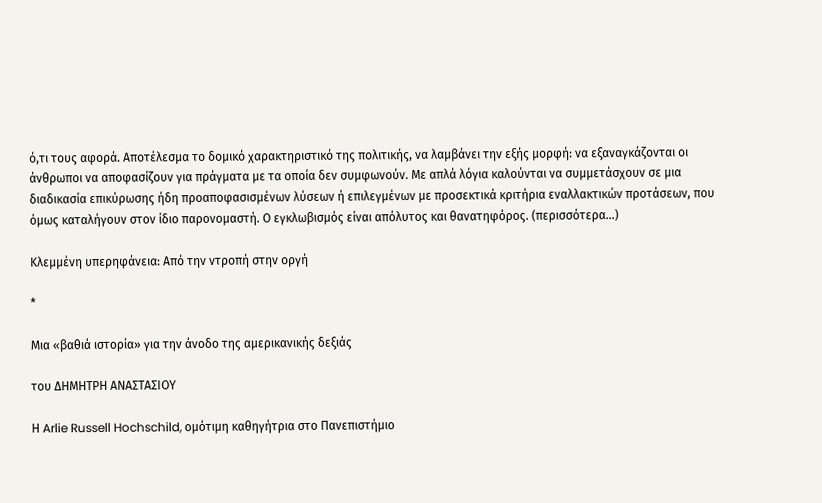ό,τι τους αφορά. Αποτέλεσμα το δομικό χαρακτηριστικό της πολιτικής, να λαμβάνει την εξής μορφή: να εξαναγκάζονται οι άνθρωποι να αποφασίζουν για πράγματα με τα οποία δεν συμφωνούν. Με απλά λόγια καλούνται να συμμετάσχουν σε μια διαδικασία επικύρωσης ήδη προαποφασισμένων λύσεων ή επιλεγμένων με προσεκτικά κριτήρια εναλλακτικών προτάσεων, που όμως καταλήγουν στον ίδιο παρονομαστή. Ο εγκλωβισμός είναι απόλυτος και θανατηφόρος. (περισσότερα…)

Κλεμμένη υπερηφάνεια: Από την ντροπή στην οργή

*

Μια «βαθιά ιστορία» για την άνοδο της αμερικανικής δεξιάς

του ΔΗΜΗΤΡΗ ΑΝΑΣΤΑΣΙΟΥ

Η Arlie Russell Hochschild, ομότιμη καθηγήτρια στο Πανεπιστήμιο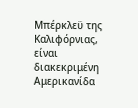Μπέρκλεϋ της Καλιφόρνιας, είναι διακεκριμένη Αμερικανίδα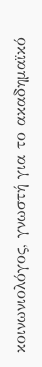κοινωνιολόγος, γνωστή για το ακαδημαϊκό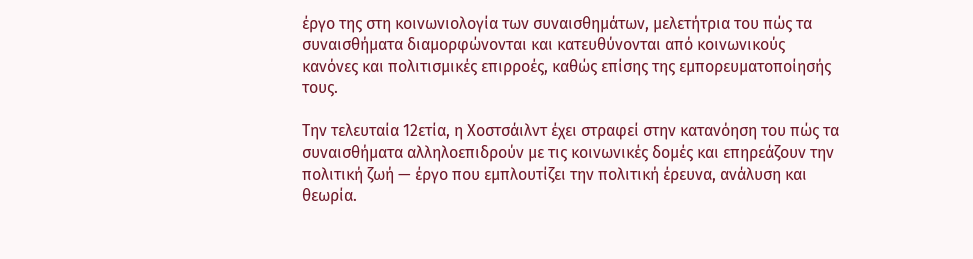έργο της στη κοινωνιολογία των συναισθημάτων, μελετήτρια του πώς τα συναισθήματα διαμορφώνονται και κατευθύνονται από κοινωνικούς κανόνες και πολιτισμικές επιρροές, καθώς επίσης της εμπορευματοποίησής τους.

Την τελευταία 12ετία, η Χοστσάιλντ έχει στραφεί στην κατανόηση του πώς τα συναισθήματα αλληλοεπιδρούν με τις κοινωνικές δομές και επηρεάζουν την πολιτική ζωή — έργο που εμπλουτίζει την πολιτική έρευνα, ανάλυση και θεωρία.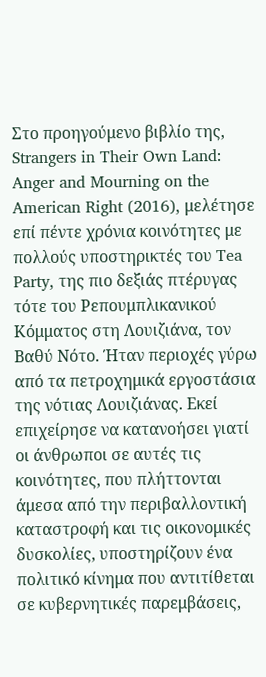Στο προηγούμενο βιβλίο της, Strangers in Their Own Land: Anger and Mourning on the American Right (2016), μελέτησε επί πέντε χρόνια κοινότητες με πολλούς υποστηρικτές του Tea Party, της πιο δεξιάς πτέρυγας τότε του Ρεπουμπλικανικού Κόμματος στη Λουιζιάνα, τον Βαθύ Νότο. Ήταν περιοχές γύρω από τα πετροχημικά εργοστάσια της νότιας Λουιζιάνας. Εκεί επιχείρησε να κατανοήσει γιατί οι άνθρωποι σε αυτές τις κοινότητες, που πλήττονται άμεσα από την περιβαλλοντική καταστροφή και τις οικονομικές δυσκολίες, υποστηρίζουν ένα πολιτικό κίνημα που αντιτίθεται σε κυβερνητικές παρεμβάσεις,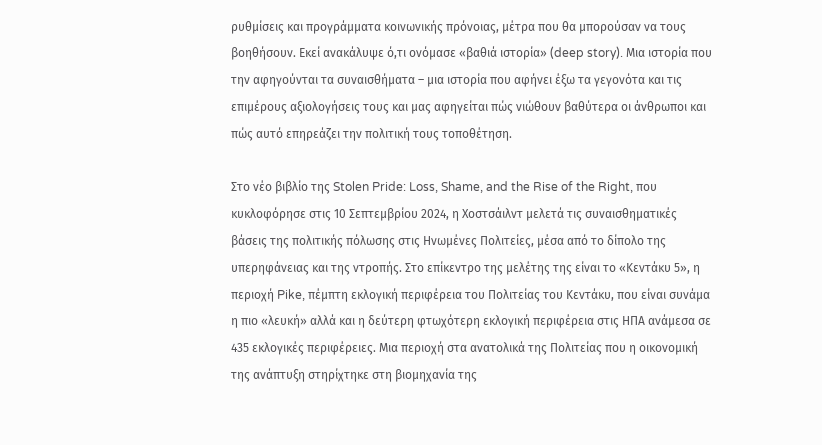ρυθμίσεις και προγράμματα κοινωνικής πρόνοιας, μέτρα που θα μπορούσαν να τους βοηθήσουν. Εκεί ανακάλυψε ό,τι ονόμασε «βαθιά ιστορία» (deep story). Μια ιστορία που την αφηγούνται τα συναισθήματα – μια ιστορία που αφήνει έξω τα γεγονότα και τις επιμέρους αξιολογήσεις τους και μας αφηγείται πώς νιώθουν βαθύτερα οι άνθρωποι και πώς αυτό επηρεάζει την πολιτική τους τοποθέτηση.

Στο νέο βιβλίο της Stolen Pride: Loss, Shame, and the Rise of the Right, που κυκλοφόρησε στις 10 Σεπτεμβρίου 2024, η Χοστσάιλντ μελετά τις συναισθηματικές βάσεις της πολιτικής πόλωσης στις Ηνωμένες Πολιτείες, μέσα από το δίπολο της υπερηφάνειας και της ντροπής. Στο επίκεντρο της μελέτης της είναι το «Κεντάκυ 5», η περιοχή Pike, πέμπτη εκλογική περιφέρεια του Πολιτείας του Κεντάκυ, που είναι συνάμα η πιο «λευκή» αλλά και η δεύτερη φτωχότερη εκλογική περιφέρεια στις ΗΠΑ ανάμεσα σε 435 εκλογικές περιφέρειες. Μια περιοχή στα ανατολικά της Πολιτείας που η οικονομική της ανάπτυξη στηρίχτηκε στη βιομηχανία της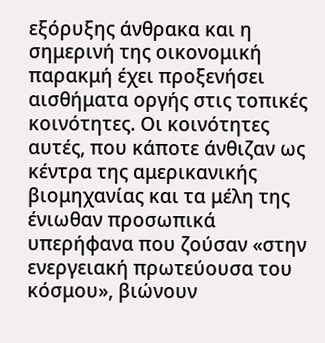εξόρυξης άνθρακα και η σημερινή της οικονομική παρακμή έχει προξενήσει αισθήματα οργής στις τοπικές κοινότητες. Οι κοινότητες αυτές, που κάποτε άνθιζαν ως κέντρα της αμερικανικής βιομηχανίας και τα μέλη της ένιωθαν προσωπικά υπερήφανα που ζούσαν «στην ενεργειακή πρωτεύουσα του κόσμου», βιώνουν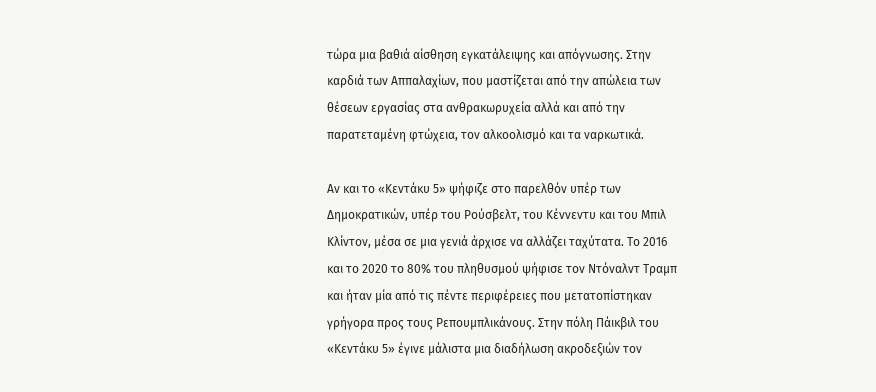τώρα μια βαθιά αίσθηση εγκατάλειψης και απόγνωσης. Στην καρδιά των Αππαλαχίων, που μαστίζεται από την απώλεια των θέσεων εργασίας στα ανθρακωρυχεία αλλά και από την παρατεταμένη φτώχεια, τον αλκοολισμό και τα ναρκωτικά.

Αν και το «Κεντάκυ 5» ψήφιζε στο παρελθόν υπέρ των Δημοκρατικών, υπέρ του Ρούσβελτ, του Κέννεντυ και του Μπιλ Κλίντον, μέσα σε μια γενιά άρχισε να αλλάζει ταχύτατα. Το 2016 και το 2020 το 80% του πληθυσμού ψήφισε τον Ντόναλντ Τραμπ και ήταν μία από τις πέντε περιφέρειες που μετατοπίστηκαν γρήγορα προς τους Ρεπουμπλικάνους. Στην πόλη Πάικβιλ του «Κεντάκυ 5» έγινε μάλιστα μια διαδήλωση ακροδεξιών τον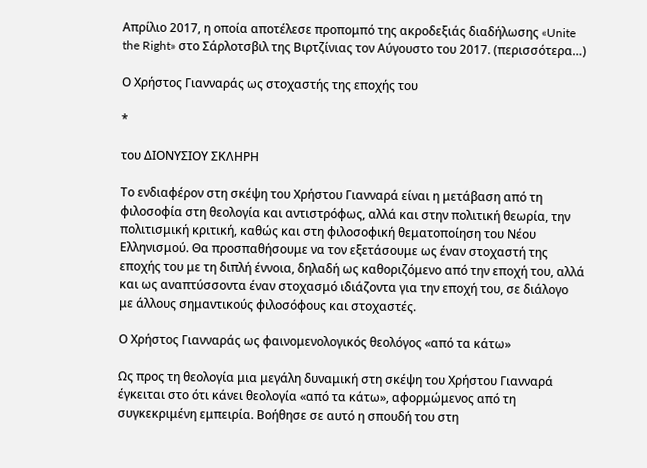Απρίλιο 2017, η οποία αποτέλεσε προπομπό της ακροδεξιάς διαδήλωσης «Unite the Right» στο Σάρλοτσβιλ της Βιρτζίνιας τον Αύγουστο του 2017. (περισσότερα…)

Ο Χρήστος Γιανναράς ως στοχαστής της εποχής του

*

του ΔΙΟΝΥΣΙΟΥ ΣΚΛΗΡΗ

Το ενδιαφέρον στη σκέψη του Χρήστου Γιανναρά είναι η μετάβαση από τη φιλοσοφία στη θεολογία και αντιστρόφως, αλλά και στην πολιτική θεωρία, την πολιτισμική κριτική, καθώς και στη φιλοσοφική θεματοποίηση του Νέου Ελληνισμού. Θα προσπαθήσουμε να τον εξετάσουμε ως έναν στοχαστή της εποχής του με τη διπλή έννοια, δηλαδή ως καθοριζόμενο από την εποχή του, αλλά και ως αναπτύσσοντα έναν στοχασμό ιδιάζοντα για την εποχή του, σε διάλογο με άλλους σημαντικούς φιλοσόφους και στοχαστές.

Ο Χρήστος Γιανναράς ως φαινομενολογικός θεολόγος «από τα κάτω»

Ως προς τη θεολογία μια μεγάλη δυναμική στη σκέψη του Χρήστου Γιανναρά έγκειται στο ότι κάνει θεολογία «από τα κάτω», αφορμώμενος από τη συγκεκριμένη εμπειρία. Βοήθησε σε αυτό η σπουδή του στη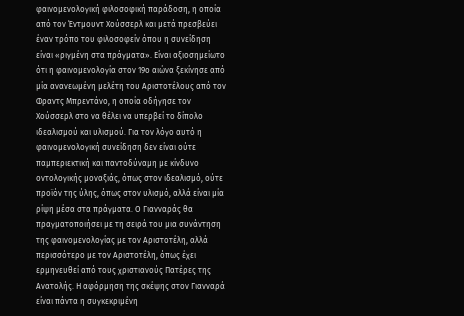φαινομενολογική φιλοσοφική παράδοση, η οποία από τον Έντμουντ Χούσσερλ και μετά πρεσβεύει έναν τρόπο του φιλοσοφείν όπου η συνείδηση είναι «ριγμένη στα πράγματα». Είναι αξιοσημείωτο ότι η φαινομενολογία στον 19ο αιώνα ξεκίνησε από μία ανανεωμένη μελέτη του Αριστοτέλους από τον Φραντς Μπρεντάνο, η οποία οδήγησε τον Χούσσερλ στο να θέλει να υπερβεί το δίπολο ιδεαλισμού και υλισμού. Για τον λόγο αυτό η φαινομενολογική συνείδηση δεν είναι ούτε παμπεριεκτική και παντοδύναμη με κίνδυνο οντολογικής μοναξιάς, όπως στον ιδεαλισμό, ούτε προϊόν της ύλης, όπως στον υλισμό, αλλά είναι μία ρίψη μέσα στα πράγματα. Ο Γιανναράς θα πραγματοποιήσει με τη σειρά του μια συνάντηση της φαινομενολογίας με τον Αριστοτέλη, αλλά περισσότερο με τον Αριστοτέλη, όπως έχει ερμηνευθεί από τους χριστιανούς Πατέρες της Ανατολής. Η αφόρμηση της σκέψης στον Γιανναρά είναι πάντα η συγκεκριμένη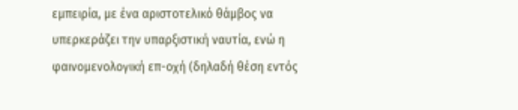εμπειρία, με ένα αριστοτελικό θάμβος να υπερκεράζει την υπαρξιστική ναυτία, ενώ η φαινομενολογική επ-οχή (δηλαδή θέση εντός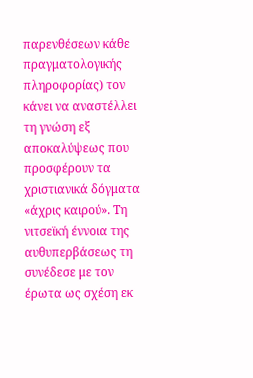παρενθέσεων κάθε πραγματολογικής πληροφορίας) τον κάνει να αναστέλλει τη γνώση εξ αποκαλύψεως που προσφέρουν τα χριστιανικά δόγματα «άχρις καιρού». Τη νιτσεϊκή έννοια της αυθυπερβάσεως τη συνέδεσε με τον έρωτα ως σχέση εκ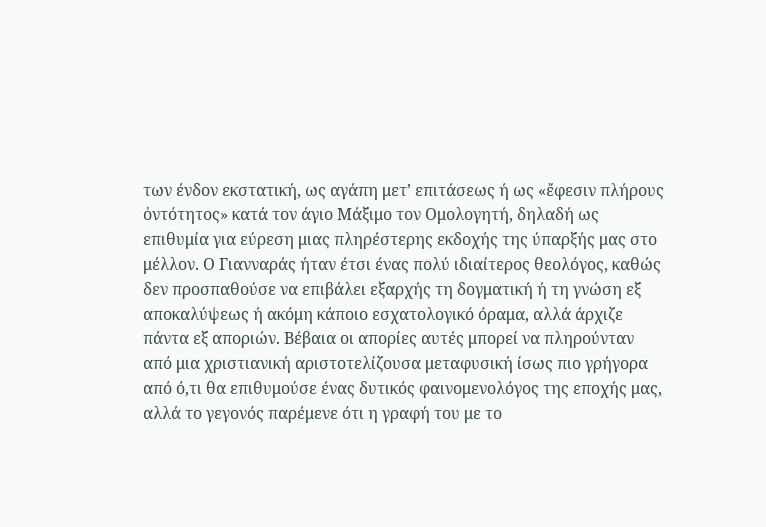των ένδον εκστατική, ως αγάπη μετ’ επιτάσεως ή ως «ἔφεσιν πλήρους ὀντότητος» κατά τον άγιο Μάξιμο τον Ομολογητή, δηλαδή ως επιθυμία για εύρεση μιας πληρέστερης εκδοχής της ύπαρξής μας στο μέλλον. Ο Γιανναράς ήταν έτσι ένας πολύ ιδιαίτερος θεολόγος, καθώς δεν προσπαθούσε να επιβάλει εξαρχής τη δογματική ή τη γνώση εξ αποκαλύψεως ή ακόμη κάποιο εσχατολογικό όραμα, αλλά άρχιζε πάντα εξ αποριών. Βέβαια οι απορίες αυτές μπορεί να πληρούνταν από μια χριστιανική αριστοτελίζουσα μεταφυσική ίσως πιο γρήγορα από ό,τι θα επιθυμούσε ένας δυτικός φαινομενολόγος της εποχής μας, αλλά το γεγονός παρέμενε ότι η γραφή του με το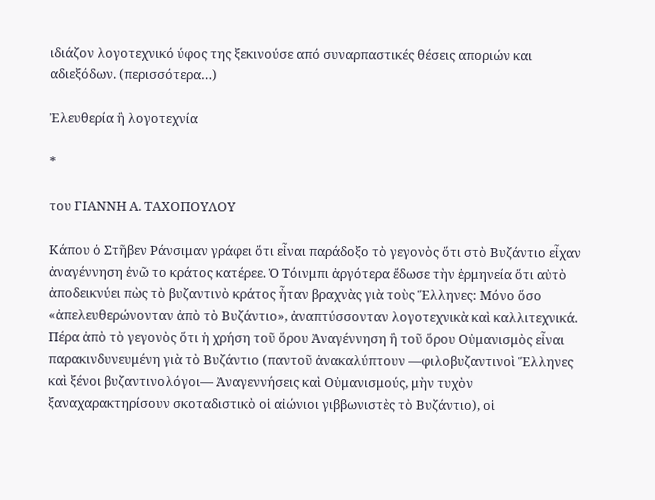ιδιάζον λογοτεχνικό ύφος της ξεκινούσε από συναρπαστικές θέσεις αποριών και αδιεξόδων. (περισσότερα…)

Ἐλευθερία ἢ λογοτεχνία

*

του ΓΙΑΝΝΗ Α. ΤΑΧΟΠΟΥΛΟΥ

Κάπου ὁ Στῆβεν Ράνσιμαν γράφει ὅτι εἶναι παράδοξο τὸ γεγονὸς ὅτι στὸ Βυζάντιο εἶχαν ἀναγέννηση ἐνῶ το κράτος κατέρεε. Ὁ Τόινμπι ἀργότερα ἔδωσε τὴν ἑρμηνεία ὅτι αὐτὸ ἀποδεικνύει πὼς τὸ βυζαντινὸ κράτος ἦταν βραχνὰς γιὰ τοὺς Ἕλληνες: Μόνο ὅσο «ἀπελευθερώνονταν ἀπὸ τὸ Βυζάντιο», ἀναπτύσσονταν λογοτεχνικὰ καὶ καλλιτεχνικά. Πέρα ἀπὸ τὸ γεγονὸς ὅτι ἡ χρήση τοῦ ὅρου Ἀναγέννηση ἢ τοῦ ὅρου Οὐμανισμὸς εἶναι παρακινδυνευμένη γιὰ τὸ Βυζάντιο (παντοῦ ἀνακαλύπτουν —φιλοβυζαντινοὶ Ἕλληνες καὶ ξένοι βυζαντινολόγοι— Ἀναγεννήσεις καὶ Οὐμανισμούς, μὴν τυχὸν ξαναχαρακτηρίσουν σκοταδιστικὸ οἱ αἰώνιοι γιββωνιστὲς τὸ Βυζάντιο), οἱ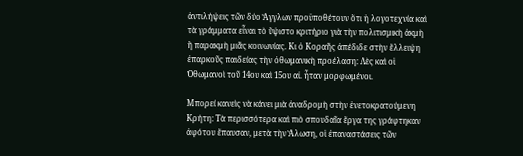ἀντιλήψεις τῶν δύο Ἄγγλων προϋποθέτουν ὅτι ἡ λογοτεχνία καὶ τὰ γράμματα εἶναι τὸ ὕψιστο κριτήριο γιὰ τὴν πολιτισμικὴ ἀκμὴ ἢ παρακμὴ μιᾶς κοινωνίας. Κι ὁ Κοραῆς ἀπέδιδε στὴν ἔλλειψη ἐπαρκοῦς παιδείας τὴν ὀθωμανικὴ προέλαση: Λὲς καὶ οἱ Ὀθωμανοὶ τοῦ 14ου καὶ 15ου αἰ. ἦταν μορφωμένοι.

Μπορεί κανεὶς νὰ κάνει μιὰ ἀναδρομὴ στὴν ἑνετοκρατούμενη Κρήτη: Τὰ περισσότερα καὶ πιὸ σπουδαῖα ἔργα της γράφτηκαν ἀφότου ἔπαυσαν, μετὰ τὴν Ἅλωση, οἱ ἐπαναστάσεις τῶν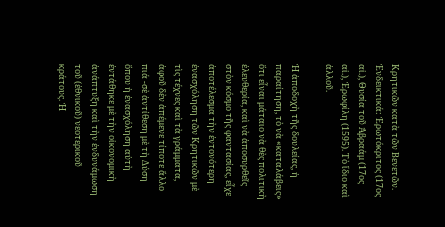Κρητικῶν κατὰ τῶν Βενετῶν. Ἐνδεικτικά: Ἐρωτόκριτος (17ος αἰ.), Θυσία τοῦ Ἀβραάμ (17ος αἰ.), Ἐρωφίλη (1595). Τὸ ἴδιο καὶ ἀλλοῦ.

Ἡ ἀποδοχὴ τῆς δουλείας, ἡ παραίτηση, τὸ νὰ «καταλάβεις» ὅτι εἶναι μάταιο νὰ θὲς πολιτικὴ ἐλευθερία, καὶ νὰ ἀποσυρθεῖς στὸν κόσμο τῆς φαντασίας, εἶχε ἀποτέλεσμα τὴν ἐντονότερη ἐνασχόληση τῶν Κρητικῶν μὲ τὶς τέχνες καὶ τὰ γράμματα, ἀφοῦ δὲν ἀπέμενε τίποτε ἄλλο πιά -σὲ ἀντίθεση μὲ τὴ Δύση ὅπου ἡ ἐνασχόληση αὐτὴ ἐντάθηκε μὲ τὴν οἰκονομικὴ ἀνάπτυξη καὶ τὴν ἐνδυνάμωση τοῦ (ἐθνικοῦ) νεοτερικοῦ κράτους. Ἡ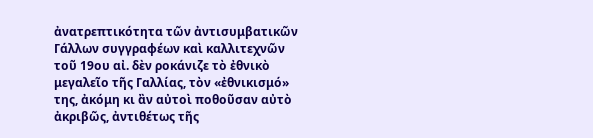ἀνατρεπτικότητα τῶν ἀντισυμβατικῶν Γάλλων συγγραφέων καὶ καλλιτεχνῶν τοῦ 19ου αἰ. δὲν ροκάνιζε τὸ ἐθνικὸ μεγαλεῖο τῆς Γαλλίας, τὸν «ἐθνικισμό» της, ἀκόμη κι ἂν αὐτοὶ ποθοῦσαν αὐτὸ ἀκριβῶς, ἀντιθέτως τῆς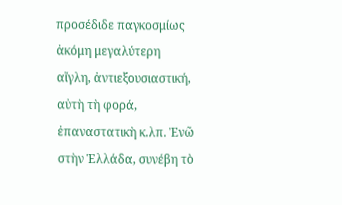προσέδιδε παγκοσμίως ἀκόμη μεγαλύτερη αἴγλη, ἀντιεξουσιαστική, αὐτὴ τὴ φορά, ἐπαναστατικὴ κ.λπ. Ἐνῶ στὴν Ἑλλάδα, συνέβη τὸ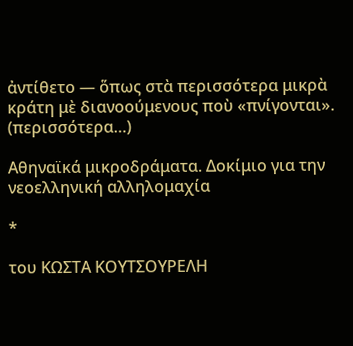ἀντίθετο — ὅπως στὰ περισσότερα μικρὰ κράτη μὲ διανοούμενους ποὺ «πνίγονται». (περισσότερα…)

Αθηναϊκά μικροδράματα. Δοκίμιο για την νεοελληνική αλληλομαχία

*

του ΚΩΣΤΑ ΚΟΥΤΣΟΥΡΕΛΗ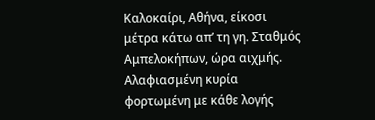Καλοκαίρι, Αθήνα, είκοσι μέτρα κάτω απ’ τη γη. Σταθμός Αμπελοκήπων, ώρα αιχμής. Αλαφιασμένη κυρία φορτωμένη με κάθε λογής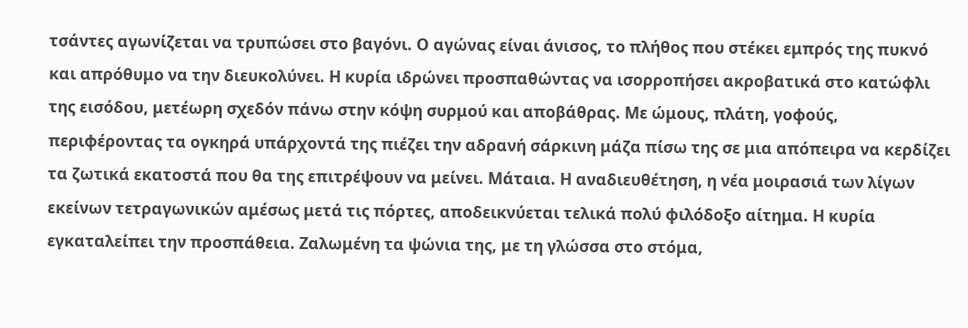τσάντες αγωνίζεται να τρυπώσει στο βαγόνι. Ο αγώνας είναι άνισος, το πλήθος που στέκει εμπρός της πυκνό και απρόθυμο να την διευκολύνει. Η κυρία ιδρώνει προσπαθώντας να ισορροπήσει ακροβατικά στο κατώφλι της εισόδου, μετέωρη σχεδόν πάνω στην κόψη συρμού και αποβάθρας. Με ώμους, πλάτη, γοφούς, περιφέροντας τα ογκηρά υπάρχοντά της πιέζει την αδρανή σάρκινη μάζα πίσω της σε μια απόπειρα να κερδίζει τα ζωτικά εκατοστά που θα της επιτρέψουν να μείνει. Μάταια. Η αναδιευθέτηση, η νέα μοιρασιά των λίγων εκείνων τετραγωνικών αμέσως μετά τις πόρτες, αποδεικνύεται τελικά πολύ φιλόδοξο αίτημα. Η κυρία εγκαταλείπει την προσπάθεια. Ζαλωμένη τα ψώνια της, με τη γλώσσα στο στόμα,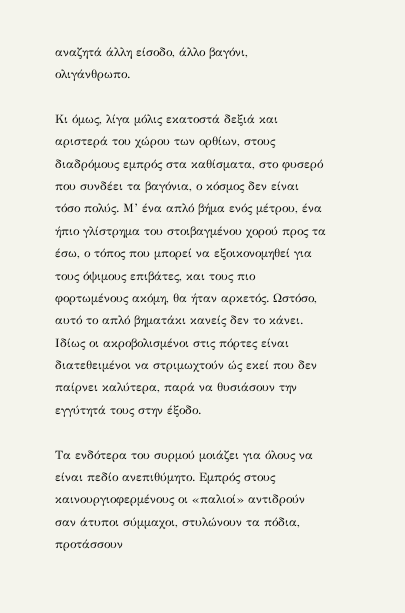αναζητά άλλη είσοδο, άλλο βαγόνι, ολιγάνθρωπο.

Κι όμως, λίγα μόλις εκατοστά δεξιά και αριστερά του χώρου των ορθίων, στους διαδρόμους εμπρός στα καθίσματα, στο φυσερό που συνδέει τα βαγόνια, ο κόσμος δεν είναι τόσο πολύς. Μ’ ένα απλό βήμα ενός μέτρου, ένα ήπιο γλίστρημα του στοιβαγμένου χορού προς τα έσω, ο τόπος που μπορεί να εξοικονομηθεί για τους όψιμους επιβάτες, και τους πιο φορτωμένους ακόμη, θα ήταν αρκετός. Ωστόσο, αυτό το απλό βηματάκι κανείς δεν το κάνει. Ιδίως οι ακροβολισμένοι στις πόρτες είναι διατεθειμένοι να στριμωχτούν ώς εκεί που δεν παίρνει καλύτερα, παρά να θυσιάσουν την εγγύτητά τους στην έξοδο.

Τα ενδότερα του συρμού μοιάζει για όλους να είναι πεδίο ανεπιθύμητο. Εμπρός στους καινουργιοφερμένους οι «παλιοί» αντιδρούν σαν άτυποι σύμμαχοι, στυλώνουν τα πόδια, προτάσσουν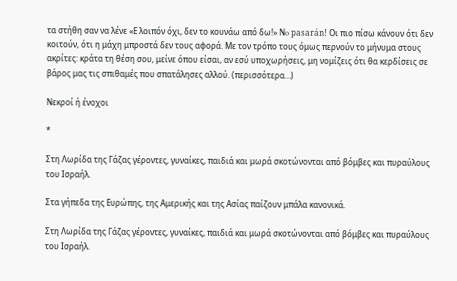τα στήθη σαν να λένε «Ε λοιπόν όχι, δεν το κουνάω από δω!» Νo pasarán! Οι πιο πίσω κάνουν ότι δεν κοιτούν, ότι η μάχη μπροστά δεν τους αφορά. Με τον τρόπο τους όμως περνούν το μήνυμα στους ακρίτες: κράτα τη θέση σου, μείνε όπου είσαι, αν εσύ υποχωρήσεις, μη νομίζεις ότι θα κερδίσεις σε βάρος μας τις σπιθαμές που σπατάλησες αλλού. (περισσότερα…)

Νεκροί ή ένοχοι

*

Στη Λωρίδα της Γάζας γέροντες, γυναίκες, παιδιά και μωρά σκοτώνονται από βόμβες και πυραύλους του Ισραήλ.

Στα γήπεδα της Ευρώπης, της Αμερικής και της Ασίας παίζουν μπάλα κανονικά.

Στη Λωρίδα της Γάζας γέροντες, γυναίκες, παιδιά και μωρά σκοτώνονται από βόμβες και πυραύλους του Ισραήλ.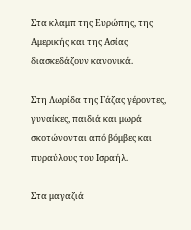Στα κλαμπ της Ευρώπης, της Αμερικής και της Ασίας διασκεδάζουν κανονικά.

Στη Λωρίδα της Γάζας γέροντες, γυναίκες, παιδιά και μωρά σκοτώνονται από βόμβες και πυραύλους του Ισραήλ.

Στα μαγαζιά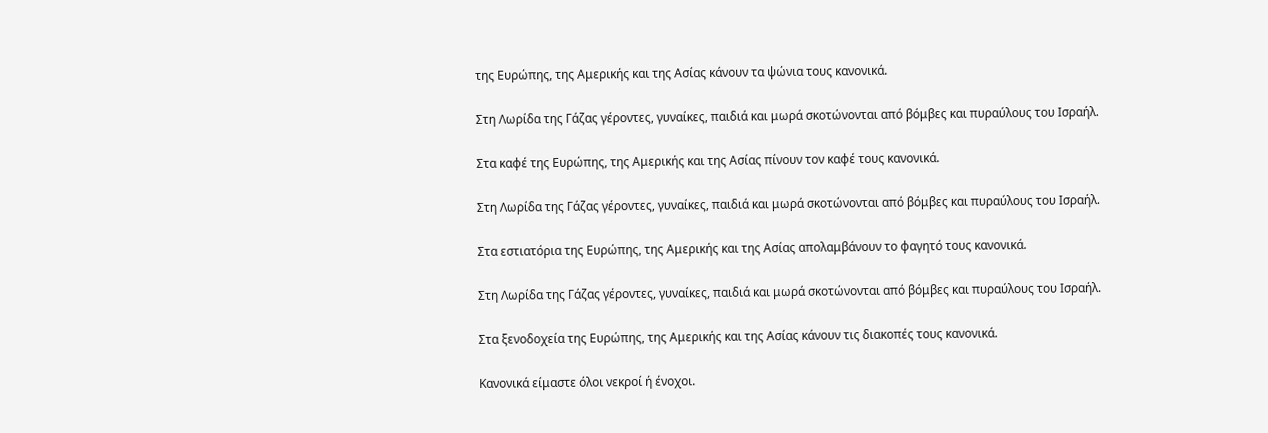της Ευρώπης, της Αμερικής και της Ασίας κάνουν τα ψώνια τους κανονικά.

Στη Λωρίδα της Γάζας γέροντες, γυναίκες, παιδιά και μωρά σκοτώνονται από βόμβες και πυραύλους του Ισραήλ.

Στα καφέ της Ευρώπης, της Αμερικής και της Ασίας πίνουν τον καφέ τους κανονικά.

Στη Λωρίδα της Γάζας γέροντες, γυναίκες, παιδιά και μωρά σκοτώνονται από βόμβες και πυραύλους του Ισραήλ.

Στα εστιατόρια της Ευρώπης, της Αμερικής και της Ασίας απολαμβάνουν το φαγητό τους κανονικά.

Στη Λωρίδα της Γάζας γέροντες, γυναίκες, παιδιά και μωρά σκοτώνονται από βόμβες και πυραύλους του Ισραήλ.

Στα ξενοδοχεία της Ευρώπης, της Αμερικής και της Ασίας κάνουν τις διακοπές τους κανονικά.

Κανονικά είμαστε όλοι νεκροί ή ένοχοι.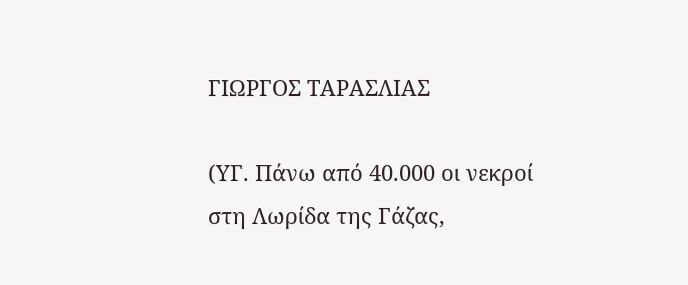ΓΙΩΡΓΟΣ ΤΑΡΑΣΛΙΑΣ

(ΥΓ. Πάνω από 40.000 οι νεκροί στη Λωρίδα της Γάζας,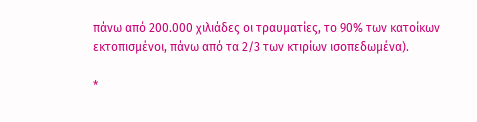πάνω από 200.000 χιλιάδες οι τραυματίες, το 90% των κατοίκων εκτοπισμένοι, πάνω από τα 2/3 των κτιρίων ισοπεδωμένα).

*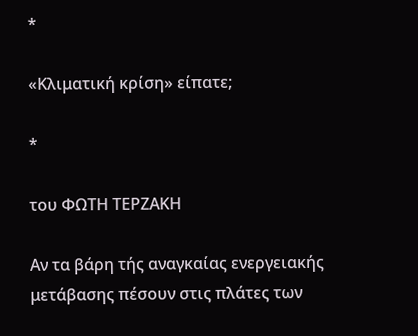*

«Κλιματική κρίση» είπατε;

*

του ΦΩΤΗ ΤΕΡΖΑΚΗ

Αν τα βάρη τής αναγκαίας ενεργειακής μετάβασης πέσουν στις πλάτες των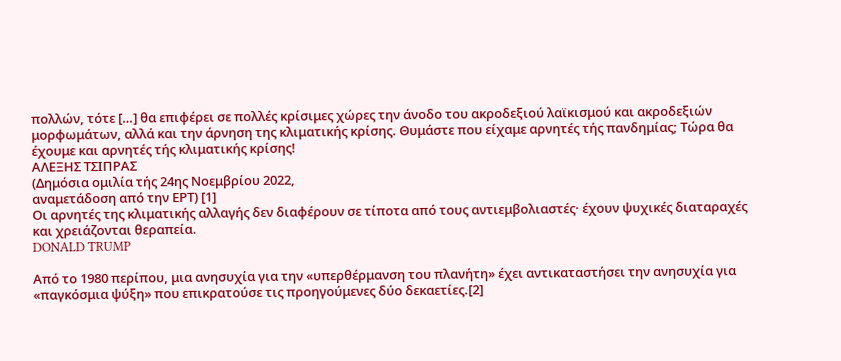πολλών, τότε […] θα επιφέρει σε πολλές κρίσιμες χώρες την άνοδο του ακροδεξιού λαϊκισμού και ακροδεξιών μορφωμάτων, αλλά και την άρνηση της κλιματικής κρίσης. Θυμάστε που είχαμε αρνητές τής πανδημίας; Τώρα θα έχουμε και αρνητές τής κλιματικής κρίσης!
ΑΛΕΞΗΣ ΤΣΙΠΡΑΣ
(Δημόσια ομιλία τής 24ης Νοεμβρίου 2022,
αναμετάδοση από την ΕΡΤ) [1]
Οι αρνητές της κλιματικής αλλαγής δεν διαφέρουν σε τίποτα από τους αντιεμβολιαστές· έχουν ψυχικές διαταραχές και χρειάζονται θεραπεία.
DONALD TRUMP

Από το 1980 περίπου, μια ανησυχία για την «υπερθέρμανση του πλανήτη» έχει αντικαταστήσει την ανησυχία για «παγκόσμια ψύξη» που επικρατούσε τις προηγούμενες δύο δεκαετίες.[2]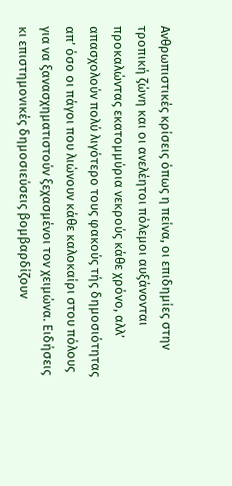Ανθρωπιστικές κρίσεις όπως η πείνα, οι επιδημίες στην τροπική ζώνη και οι ανελέητοι πόλεμοι αυξάνονται προκαλώντας εκατομμύρια νεκρούς κάθε χρόνο, αλλ’ απασχολούν πολύ λιγότερο τους φακούς τής δημοσιότητας απ’ όσο οι πάγοι που λιώνουν κάθε καλοκαίρι στου πόλους για να ξανασχηματιστούν ξεχασμένοι τον χειμώνα. Ειδήσεις κι επιστημονικές δημοσιεύσεις βομβαρδίζουν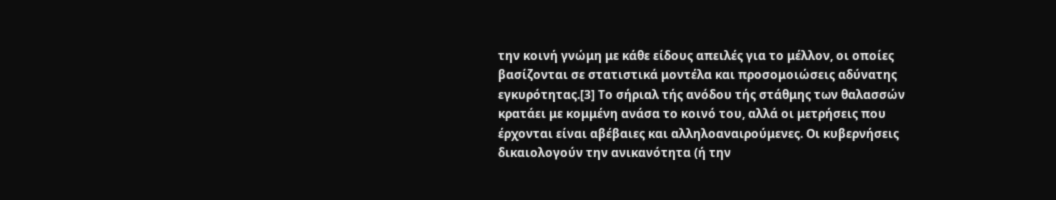την κοινή γνώμη με κάθε είδους απειλές για το μέλλον, οι οποίες βασίζονται σε στατιστικά μοντέλα και προσομοιώσεις αδύνατης εγκυρότητας.[3] Το σήριαλ τής ανόδου τής στάθμης των θαλασσών κρατάει με κομμένη ανάσα το κοινό του, αλλά οι μετρήσεις που έρχονται είναι αβέβαιες και αλληλοαναιρούμενες. Οι κυβερνήσεις δικαιολογούν την ανικανότητα (ή την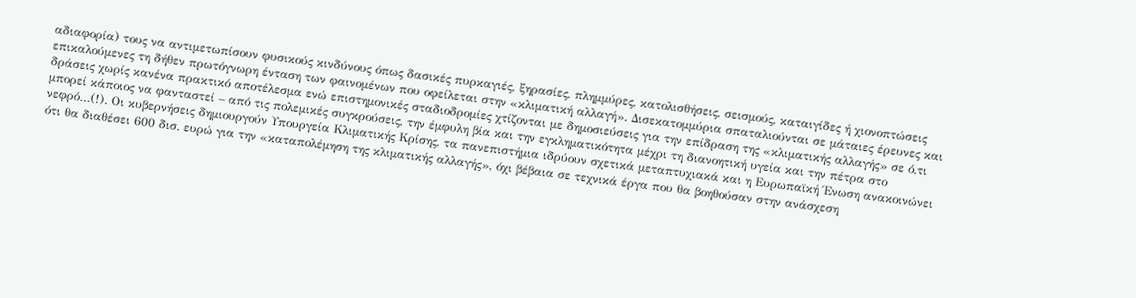αδιαφορία) τους να αντιμετωπίσουν φυσικούς κινδύνους όπως δασικές πυρκαγιές, ξηρασίες, πλημμύρες, κατολισθήσεις, σεισμούς, καταιγίδες ή χιονοπτώσεις επικαλούμενες τη δήθεν πρωτόγνωρη ένταση των φαινομένων που οφείλεται στην «κλιματική αλλαγή». Δισεκατομμύρια σπαταλιούνται σε μάταιες έρευνες και δράσεις χωρίς κανένα πρακτικό αποτέλεσμα ενώ επιστημονικές σταδιοδρομίες χτίζονται με δημοσιεύσεις για την επίδραση της «κλιματικής αλλαγής» σε ό,τι μπορεί κάποιος να φανταστεί – από τις πολεμικές συγκρούσεις, την έμφυλη βία και την εγκληματικότητα μέχρι τη διανοητική υγεία και την πέτρα στο νεφρό…(!). Οι κυβερνήσεις δημιουργούν Υπουργεία Κλιματικής Κρίσης, τα πανεπιστήμια ιδρύουν σχετικά μεταπτυχιακά και η Ευρωπαϊκή Ένωση ανακοινώνει ότι θα διαθέσει 600 δισ. ευρώ για την «καταπολέμηση της κλιματικής αλλαγής», όχι βέβαια σε τεχνικά έργα που θα βοηθούσαν στην ανάσχεση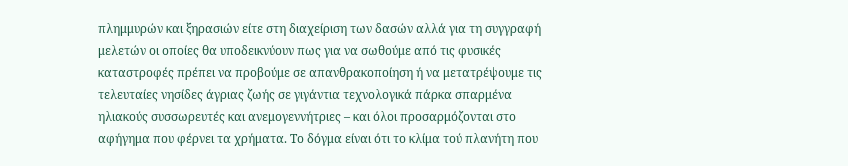πλημμυρών και ξηρασιών είτε στη διαχείριση των δασών αλλά για τη συγγραφή μελετών οι οποίες θα υποδεικνύουν πως για να σωθούμε από τις φυσικές καταστροφές πρέπει να προβούμε σε απανθρακοποίηση ή να μετατρέψουμε τις τελευταίες νησίδες άγριας ζωής σε γιγάντια τεχνολογικά πάρκα σπαρμένα ηλιακούς συσσωρευτές και ανεμογεννήτριες – και όλοι προσαρμόζονται στο αφήγημα που φέρνει τα χρήματα. Το δόγμα είναι ότι το κλίμα τού πλανήτη που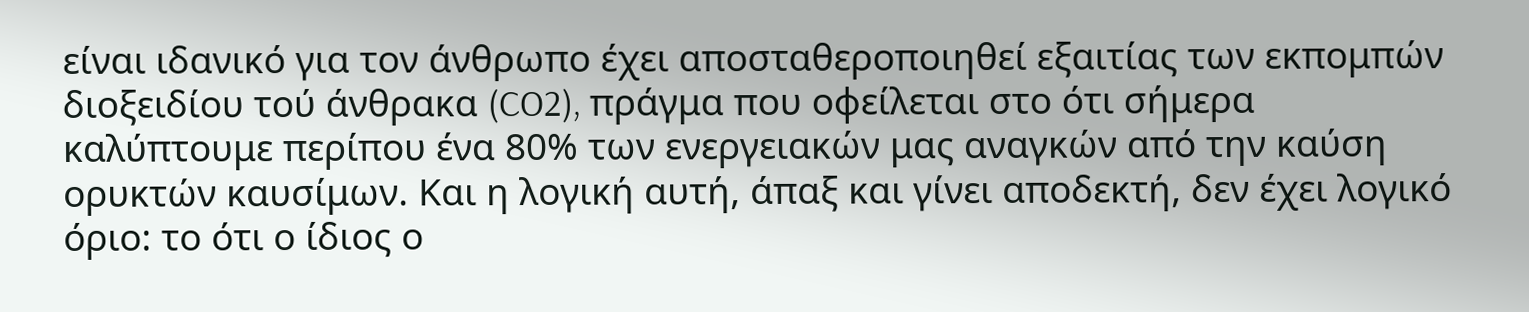είναι ιδανικό για τον άνθρωπο έχει αποσταθεροποιηθεί εξαιτίας των εκπομπών διοξειδίου τού άνθρακα (CO2), πράγμα που οφείλεται στο ότι σήμερα καλύπτουμε περίπου ένα 80% των ενεργειακών μας αναγκών από την καύση ορυκτών καυσίμων. Και η λογική αυτή, άπαξ και γίνει αποδεκτή, δεν έχει λογικό όριο: το ότι ο ίδιος ο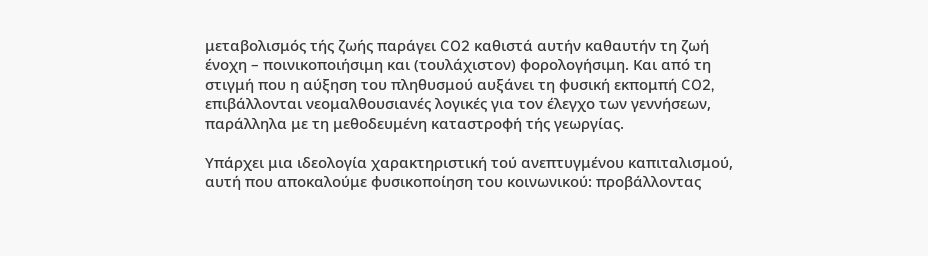μεταβολισμός τής ζωής παράγει CO2 καθιστά αυτήν καθαυτήν τη ζωή ένοχη – ποινικοποιήσιμη και (τουλάχιστον) φορολογήσιμη. Και από τη στιγμή που η αύξηση του πληθυσμού αυξάνει τη φυσική εκπομπή CO2, επιβάλλονται νεομαλθουσιανές λογικές για τον έλεγχο των γεννήσεων, παράλληλα με τη μεθοδευμένη καταστροφή τής γεωργίας.

Υπάρχει μια ιδεολογία χαρακτηριστική τού ανεπτυγμένου καπιταλισμού, αυτή που αποκαλούμε φυσικοποίηση του κοινωνικού: προβάλλοντας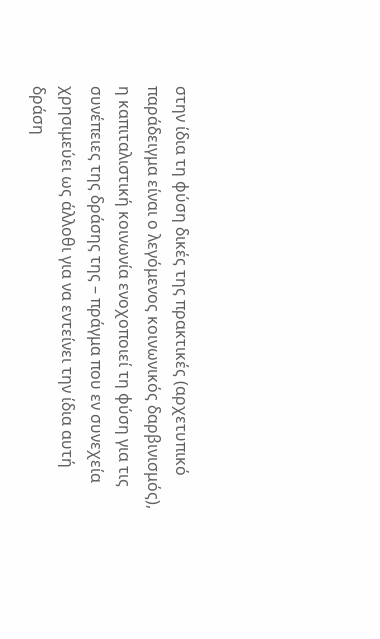στην ίδια τη φύση δικές της πρακτικές (αρχετυπικό παράδειγμα είναι ο λεγόμενος κοινωνικός δαρβινισμός), η καπιταλιστική κοινωνία ενοχοποιεί τη φύση για τις συνέπειες της δράσης της – πράγμα που εν συνεχεία χρησιμεύει ως άλλοθι για να εντείνει την ίδια αυτή δράση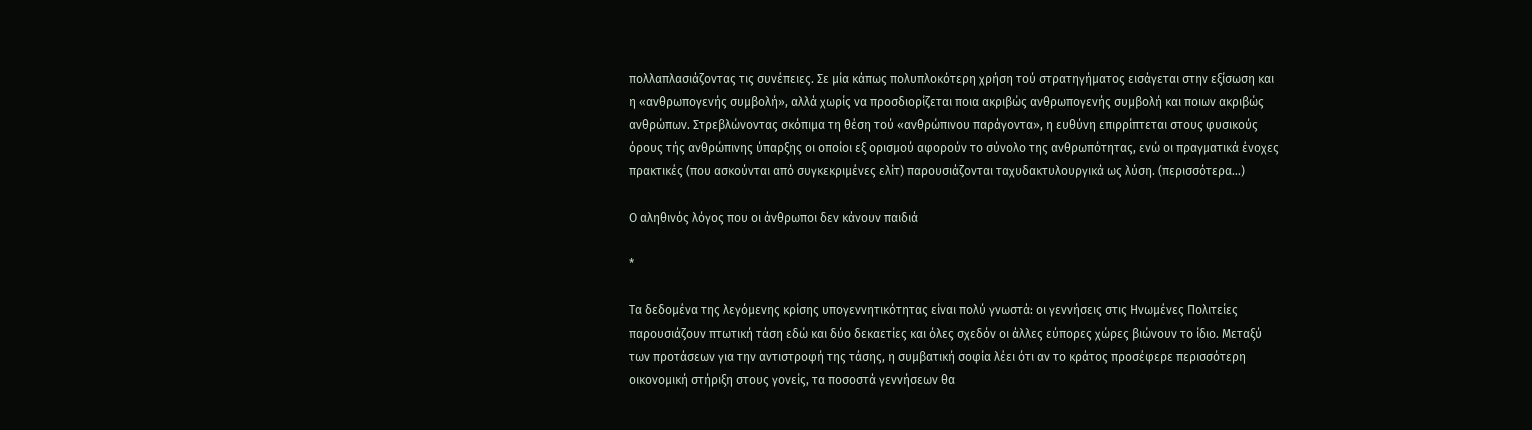πολλαπλασιάζοντας τις συνέπειες. Σε μία κάπως πολυπλοκότερη χρήση τού στρατηγήματος εισάγεται στην εξίσωση και η «ανθρωπογενής συμβολή», αλλά χωρίς να προσδιορίζεται ποια ακριβώς ανθρωπογενής συμβολή και ποιων ακριβώς ανθρώπων. Στρεβλώνοντας σκόπιμα τη θέση τού «ανθρώπινου παράγοντα», η ευθύνη επιρρίπτεται στους φυσικούς όρους τής ανθρώπινης ύπαρξης οι οποίοι εξ ορισμού αφορούν το σύνολο της ανθρωπότητας, ενώ οι πραγματικά ένοχες πρακτικές (που ασκούνται από συγκεκριμένες ελίτ) παρουσιάζονται ταχυδακτυλουργικά ως λύση. (περισσότερα…)

Ο αληθινός λόγος που οι άνθρωποι δεν κάνουν παιδιά

*

Τα δεδομένα της λεγόμενης κρίσης υπογεννητικότητας είναι πολύ γνωστά: οι γεννήσεις στις Ηνωμένες Πολιτείες παρουσιάζουν πτωτική τάση εδώ και δύο δεκαετίες και όλες σχεδόν οι άλλες εύπορες χώρες βιώνουν το ίδιο. Μεταξύ των προτάσεων για την αντιστροφή της τάσης, η συμβατική σοφία λέει ότι αν το κράτος προσέφερε περισσότερη οικονομική στήριξη στους γονείς, τα ποσοστά γεννήσεων θα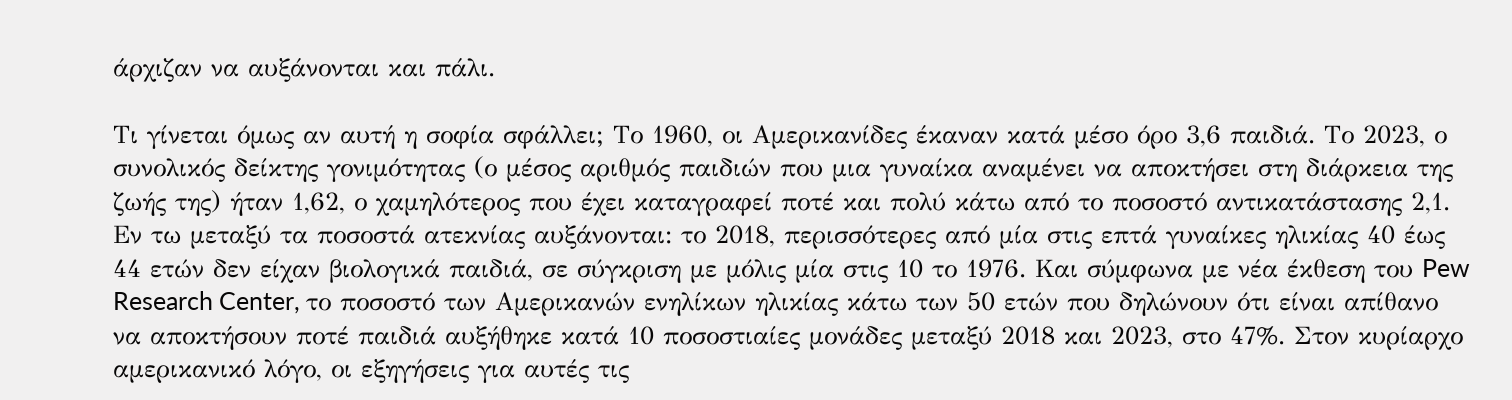άρχιζαν να αυξάνονται και πάλι.

Τι γίνεται όμως αν αυτή η σοφία σφάλλει; Το 1960, οι Αμερικανίδες έκαναν κατά μέσο όρο 3,6 παιδιά. Το 2023, ο συνολικός δείκτης γονιμότητας (ο μέσος αριθμός παιδιών που μια γυναίκα αναμένει να αποκτήσει στη διάρκεια της ζωής της) ήταν 1,62, ο χαμηλότερος που έχει καταγραφεί ποτέ και πολύ κάτω από το ποσοστό αντικατάστασης 2,1. Εν τω μεταξύ τα ποσοστά ατεκνίας αυξάνονται: το 2018, περισσότερες από μία στις επτά γυναίκες ηλικίας 40 έως 44 ετών δεν είχαν βιολογικά παιδιά, σε σύγκριση με μόλις μία στις 10 το 1976. Και σύμφωνα με νέα έκθεση του Pew Research Center, το ποσοστό των Αμερικανών ενηλίκων ηλικίας κάτω των 50 ετών που δηλώνουν ότι είναι απίθανο να αποκτήσουν ποτέ παιδιά αυξήθηκε κατά 10 ποσοστιαίες μονάδες μεταξύ 2018 και 2023, στο 47%. Στον κυρίαρχο αμερικανικό λόγο, οι εξηγήσεις για αυτές τις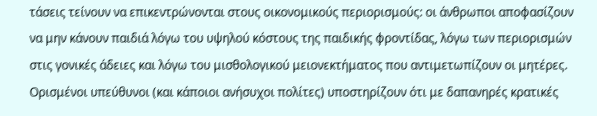τάσεις τείνουν να επικεντρώνονται στους οικονομικούς περιορισμούς: οι άνθρωποι αποφασίζουν να μην κάνουν παιδιά λόγω του υψηλού κόστους της παιδικής φροντίδας, λόγω των περιορισμών στις γονικές άδειες και λόγω του μισθολογικού μειονεκτήματος που αντιμετωπίζουν οι μητέρες. Ορισμένοι υπεύθυνοι (και κάποιοι ανήσυχοι πολίτες) υποστηρίζουν ότι με δαπανηρές κρατικές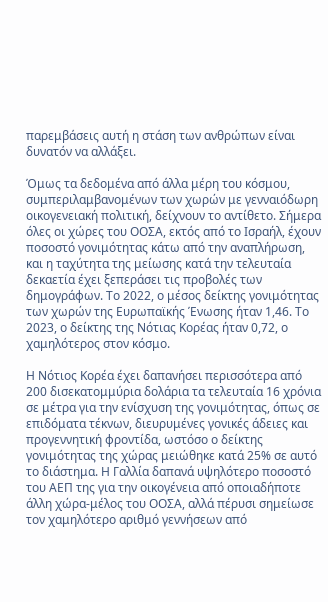παρεμβάσεις αυτή η στάση των ανθρώπων είναι δυνατόν να αλλάξει.

Όμως τα δεδομένα από άλλα μέρη του κόσμου, συμπεριλαμβανομένων των χωρών με γενναιόδωρη οικογενειακή πολιτική, δείχνουν το αντίθετο. Σήμερα όλες οι χώρες του ΟΟΣΑ, εκτός από το Ισραήλ, έχουν ποσοστό γονιμότητας κάτω από την αναπλήρωση, και η ταχύτητα της μείωσης κατά την τελευταία δεκαετία έχει ξεπεράσει τις προβολές των δημογράφων. Το 2022, ο μέσος δείκτης γονιμότητας των χωρών της Ευρωπαϊκής Ένωσης ήταν 1,46. Το 2023, ο δείκτης της Νότιας Κορέας ήταν 0,72, ο χαμηλότερος στον κόσμο.

Η Νότιος Κορέα έχει δαπανήσει περισσότερα από 200 δισεκατομμύρια δολάρια τα τελευταία 16 χρόνια σε μέτρα για την ενίσχυση της γονιμότητας, όπως σε επιδόματα τέκνων, διευρυμένες γονικές άδειες και προγεννητική φροντίδα, ωστόσο ο δείκτης γονιμότητας της χώρας μειώθηκε κατά 25% σε αυτό το διάστημα. Η Γαλλία δαπανά υψηλότερο ποσοστό του ΑΕΠ της για την οικογένεια από οποιαδήποτε άλλη χώρα-μέλος του ΟΟΣΑ, αλλά πέρυσι σημείωσε τον χαμηλότερο αριθμό γεννήσεων από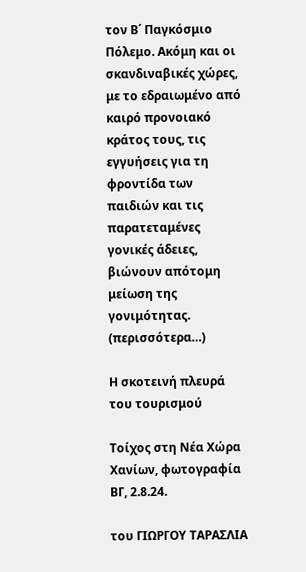τον Β΄ Παγκόσμιο Πόλεμο. Ακόμη και οι σκανδιναβικές χώρες, με το εδραιωμένο από καιρό προνοιακό κράτος τους, τις εγγυήσεις για τη φροντίδα των παιδιών και τις παρατεταμένες γονικές άδειες, βιώνουν απότομη μείωση της γονιμότητας. (περισσότερα…)

Η σκοτεινή πλευρά του τουρισμού

Τοίχος στη Νέα Χώρα Χανίων, φωτογραφία ΒΓ, 2.8.24.

του ΓΙΩΡΓΟΥ ΤΑΡΑΣΛΙΑ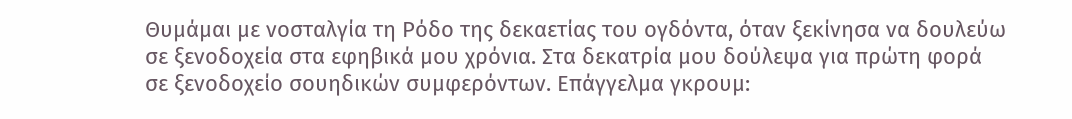Θυμάμαι με νοσταλγία τη Ρόδο της δεκαετίας του ογδόντα, όταν ξεκίνησα να δουλεύω σε ξενοδοχεία στα εφηβικά μου χρόνια. Στα δεκατρία μου δούλεψα για πρώτη φορά σε ξενοδοχείο σουηδικών συμφερόντων. Επάγγελμα γκρουμ: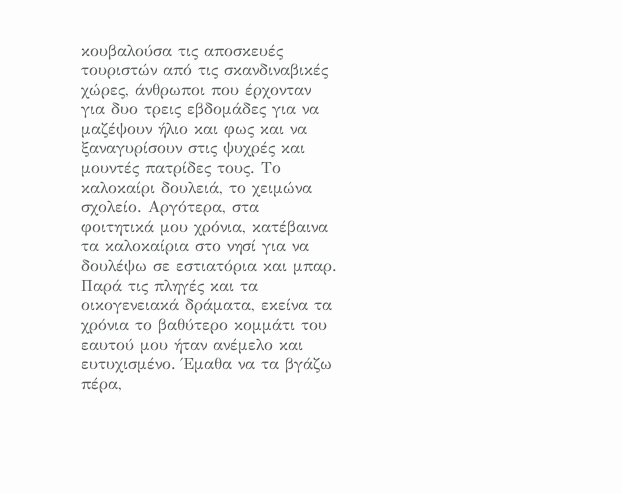κουβαλούσα τις αποσκευές τουριστών από τις σκανδιναβικές χώρες, άνθρωποι που έρχονταν για δυο τρεις εβδομάδες για να μαζέψουν ήλιο και φως και να ξαναγυρίσουν στις ψυχρές και μουντές πατρίδες τους. Το καλοκαίρι δουλειά, το χειμώνα σχολείο. Αργότερα, στα φοιτητικά μου χρόνια, κατέβαινα τα καλοκαίρια στο νησί για να δουλέψω σε εστιατόρια και μπαρ. Παρά τις πληγές και τα οικογενειακά δράματα, εκείνα τα χρόνια το βαθύτερο κομμάτι του εαυτού μου ήταν ανέμελο και ευτυχισμένο. Έμαθα να τα βγάζω πέρα,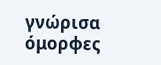γνώρισα όμορφες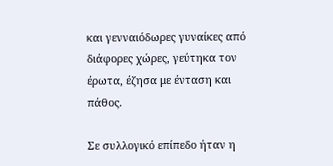και γενναιόδωρες γυναίκες από διάφορες χώρες, γεύτηκα τον έρωτα, έζησα με ένταση και πάθος.

Σε συλλογικό επίπεδο ήταν η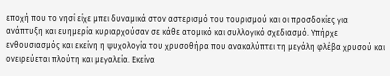εποχή που το νησί είχε μπει δυναμικά στον αστερισμό του τουρισμού και οι προσδοκίες για ανάπτυξη και ευημερία κυριαρχούσαν σε κάθε ατομικό και συλλογικό σχεδιασμό. Υπήρχε ενθουσιασμός και εκείνη η ψυχολογία του χρυσοθήρα που ανακαλύπτει τη μεγάλη φλέβα χρυσού και ονειρεύεται πλούτη και μεγαλεία. Εκείνα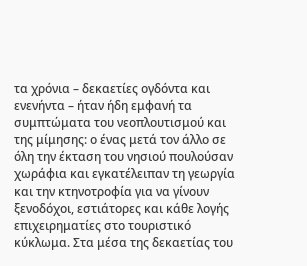τα χρόνια – δεκαετίες ογδόντα και ενενήντα – ήταν ήδη εμφανή τα συμπτώματα του νεοπλουτισμού και της μίμησης: ο ένας μετά τον άλλο σε όλη την έκταση του νησιού πουλούσαν χωράφια και εγκατέλειπαν τη γεωργία και την κτηνοτροφία για να γίνουν ξενοδόχοι, εστιάτορες και κάθε λογής επιχειρηματίες στο τουριστικό κύκλωμα. Στα μέσα της δεκαετίας του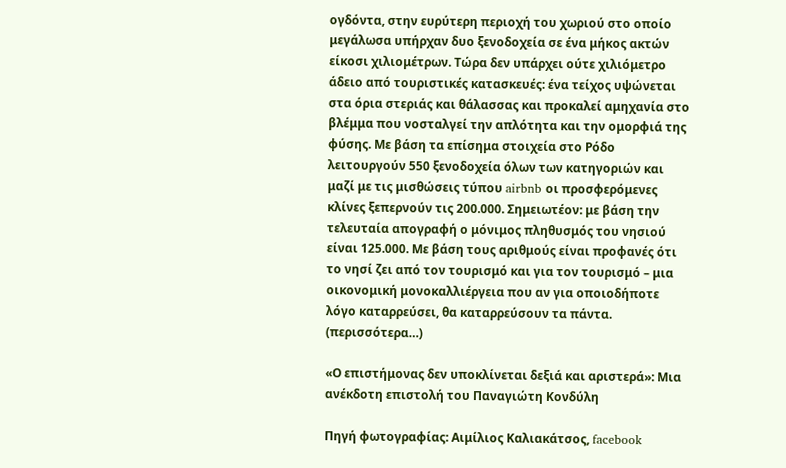ογδόντα, στην ευρύτερη περιοχή του χωριού στο οποίο μεγάλωσα υπήρχαν δυο ξενοδοχεία σε ένα μήκος ακτών είκοσι χιλιομέτρων. Τώρα δεν υπάρχει ούτε χιλιόμετρο άδειο από τουριστικές κατασκευές: ένα τείχος υψώνεται στα όρια στεριάς και θάλασσας και προκαλεί αμηχανία στο βλέμμα που νοσταλγεί την απλότητα και την ομορφιά της φύσης. Με βάση τα επίσημα στοιχεία στο Ρόδο λειτουργούν 550 ξενοδοχεία όλων των κατηγοριών και μαζί με τις μισθώσεις τύπου airbnb οι προσφερόμενες κλίνες ξεπερνούν τις 200.000. Σημειωτέον: με βάση την τελευταία απογραφή ο μόνιμος πληθυσμός του νησιού είναι 125.000. Με βάση τους αριθμούς είναι προφανές ότι το νησί ζει από τον τουρισμό και για τον τουρισμό – μια οικονομική μονοκαλλιέργεια που αν για οποιοδήποτε λόγο καταρρεύσει, θα καταρρεύσουν τα πάντα. (περισσότερα…)

«Ο επιστήμονας δεν υποκλίνεται δεξιά και αριστερά»: Μια ανέκδοτη επιστολή του Παναγιώτη Κονδύλη

Πηγή φωτογραφίας: Αιμίλιος Καλιακάτσος, facebook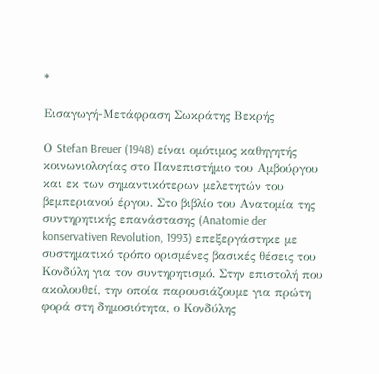*

Εισαγωγή-Μετάφραση Σωκράτης Βεκρής

Ο Stefan Breuer (1948) είναι ομότιμος καθηγητής κοινωνιολογίας στο Πανεπιστήμιο του Αμβούργου και εκ των σημαντικότερων μελετητών του βεμπεριανού έργου. Στο βιβλίο του Ανατομία της συντηρητικής επανάστασης (Anatomie der konservativen Revolution, 1993) επεξεργάστηκε με συστηματικό τρόπο ορισμένες βασικές θέσεις του Κονδύλη για τον συντηρητισμό. Στην επιστολή που ακολουθεί, την οποία παρουσιάζουμε για πρώτη φορά στη δημοσιότητα, ο Κονδύλης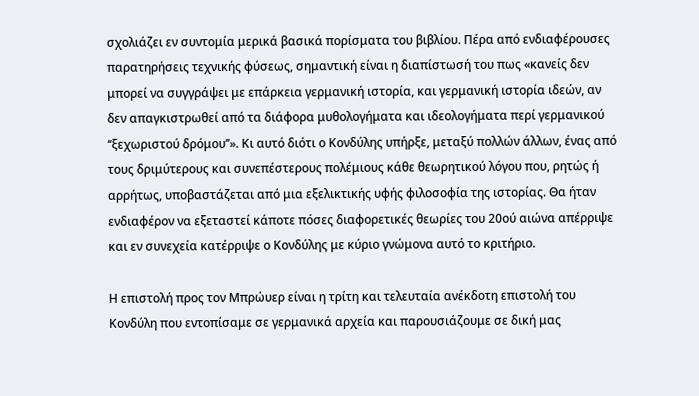σχολιάζει εν συντομία μερικά βασικά πορίσματα του βιβλίου. Πέρα από ενδιαφέρουσες παρατηρήσεις τεχνικής φύσεως, σημαντική είναι η διαπίστωσή του πως «κανείς δεν μπορεί να συγγράψει με επάρκεια γερμανική ιστορία, και γερμανική ιστορία ιδεών, αν δεν απαγκιστρωθεί από τα διάφορα μυθολογήματα και ιδεολογήματα περί γερμανικού ‘‘ξεχωριστού δρόμου’’». Κι αυτό διότι ο Κονδύλης υπήρξε, μεταξύ πολλών άλλων, ένας από τους δριμύτερους και συνεπέστερους πολέμιους κάθε θεωρητικού λόγου που, ρητώς ή αρρήτως, υποβαστάζεται από μια εξελικτικής υφής φιλοσοφία της ιστορίας. Θα ήταν ενδιαφέρον να εξεταστεί κάποτε πόσες διαφορετικές θεωρίες του 20ού αιώνα απέρριψε και εν συνεχεία κατέρριψε ο Κονδύλης με κύριο γνώμονα αυτό το κριτήριο.

Η επιστολή προς τον Μπρώυερ είναι η τρίτη και τελευταία ανέκδοτη επιστολή του Κονδύλη που εντοπίσαμε σε γερμανικά αρχεία και παρουσιάζουμε σε δική μας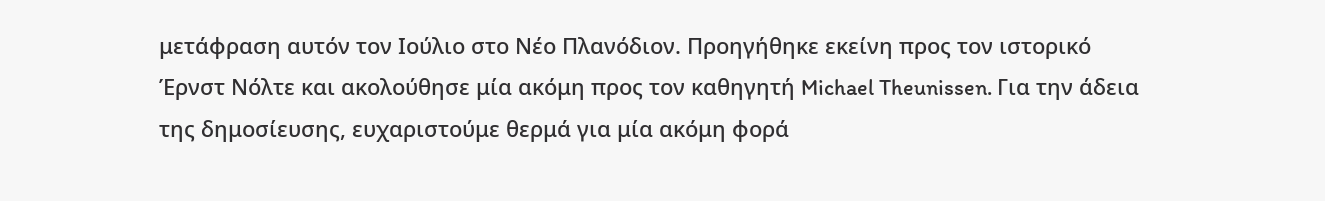μετάφραση αυτόν τον Ιούλιο στο Νέο Πλανόδιον. Προηγήθηκε εκείνη προς τον ιστορικό Έρνστ Νόλτε και ακολούθησε μία ακόμη προς τον καθηγητή Michael Theunissen. Για την άδεια της δημοσίευσης, ευχαριστούμε θερμά για μία ακόμη φορά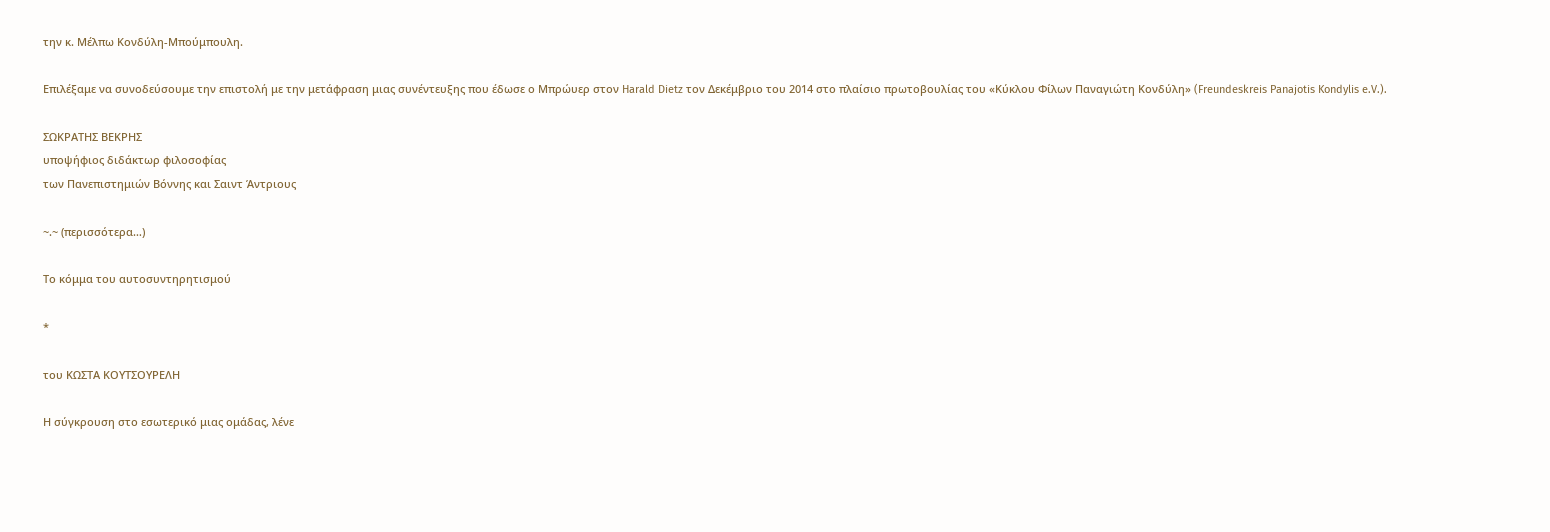την κ. Μέλπω Κονδύλη-Μπούμπουλη.

Επιλέξαμε να συνοδεύσουμε την επιστολή με την μετάφραση μιας συνέντευξης που έδωσε ο Μπρώυερ στον Harald Dietz τον Δεκέμβριο του 2014 στo πλαίσιo πρωτοβουλίας του «Κύκλου Φίλων Παναγιώτη Κονδύλη» (Freundeskreis Panajotis Kondylis e.V.).

ΣΩΚΡΑΤΗΣ ΒΕΚΡΗΣ
υποψήφιος διδάκτωρ φιλοσοφίας
των Πανεπιστημιών Βόννης και Σαιντ Άντριους

~.~ (περισσότερα…)

Το κόμμα του αυτοσυντηρητισμού

*

του ΚΩΣΤΑ ΚΟΥΤΣΟΥΡΕΛΗ

Η σύγκρουση στο εσωτερικό μιας ομάδας, λένε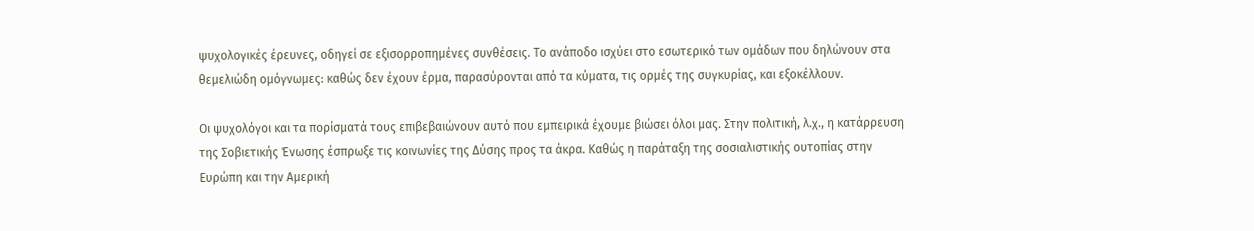ψυχολογικές έρευνες, οδηγεί σε εξισορροπημένες συνθέσεις. Το ανάποδο ισχύει στο εσωτερικό των ομάδων που δηλώνουν στα θεμελιώδη ομόγνωμες: καθώς δεν έχουν έρμα, παρασύρονται από τα κύματα, τις ορμές της συγκυρίας, και εξοκέλλουν.

Οι ψυχολόγοι και τα πορίσματά τους επιβεβαιώνουν αυτό που εμπειρικά έχουμε βιώσει όλοι μας. Στην πολιτική, λ.χ., η κατάρρευση της Σοβιετικής Ένωσης έσπρωξε τις κοινωνίες της Δύσης προς τα άκρα. Καθώς η παράταξη της σοσιαλιστικής ουτοπίας στην Ευρώπη και την Αμερική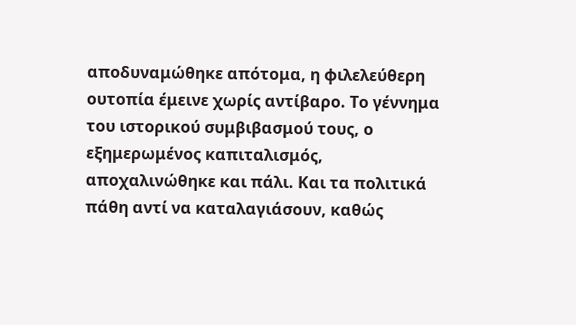αποδυναμώθηκε απότομα, η φιλελεύθερη ουτοπία έμεινε χωρίς αντίβαρο. Το γέννημα του ιστορικού συμβιβασμού τους, ο εξημερωμένος καπιταλισμός, αποχαλινώθηκε και πάλι. Και τα πολιτικά πάθη αντί να καταλαγιάσουν, καθώς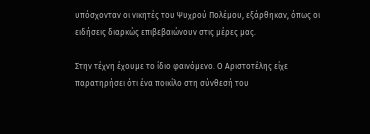υπόσχονταν οι νικητές του Ψυχρού Πολέμου, εξάρθηκαν, όπως οι ειδήσεις διαρκώς επιβεβαιώνουν στις μέρες μας.

Στην τέχνη έχουμε το ίδιο φαινόμενο. Ο Αριστοτέλης είχε παρατηρήσει ότι ένα ποικίλο στη σύνθεσή του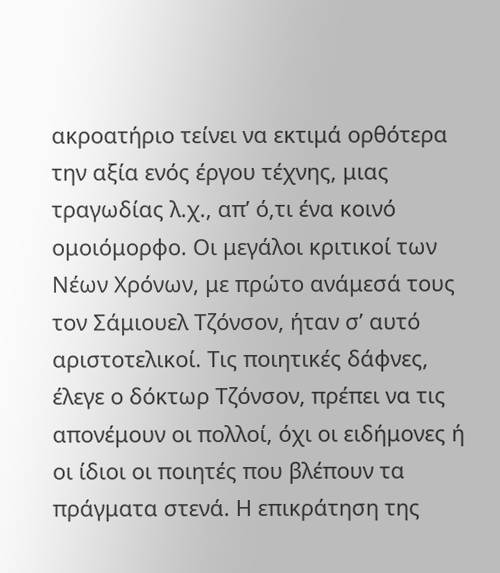ακροατήριο τείνει να εκτιμά ορθότερα την αξία ενός έργου τέχνης, μιας τραγωδίας λ.χ., απ’ ό,τι ένα κοινό ομοιόμορφο. Οι μεγάλοι κριτικοί των Νέων Χρόνων, με πρώτο ανάμεσά τους τον Σάμιουελ Τζόνσον, ήταν σ’ αυτό αριστοτελικοί. Tις ποιητικές δάφνες, έλεγε ο δόκτωρ Τζόνσον, πρέπει να τις απονέμουν οι πολλοί, όχι οι ειδήμονες ή οι ίδιοι οι ποιητές που βλέπουν τα πράγματα στενά. Η επικράτηση της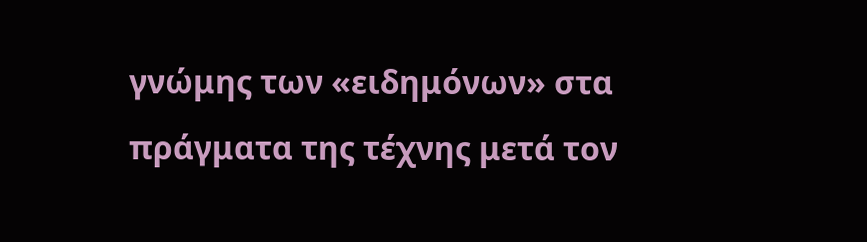γνώμης των «ειδημόνων» στα πράγματα της τέχνης μετά τον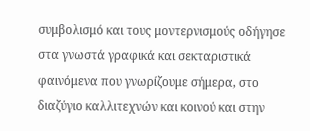συμβολισμό και τους μοντερνισμούς οδήγησε στα γνωστά γραφικά και σεκταριστικά φαινόμενα που γνωρίζουμε σήμερα, στο διαζύγιο καλλιτεχνών και κοινού και στην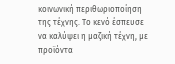κοινωνική περιθωριοποίηση της τέχνης. Το κενό έσπευσε να καλύψει η μαζική τέχνη, με προϊόντα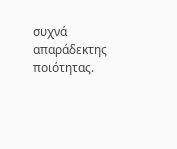συχνά απαράδεκτης ποιότητας.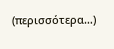(περισσότερα…)